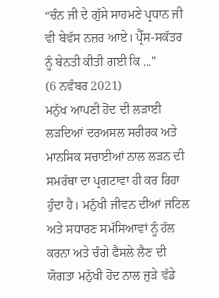“ਚੰਨ ਜੀ ਦੇ ਗੁੱਸੇ ਸਾਹਮਣੇ ਪ੍ਰਧਾਨ ਜੀ ਵੀ ਬੇਵੱਸ ਨਜ਼ਰ ਆਏ। ਪ੍ਰੈੱਸ-ਸਕੱਤਰ ਨੂੰ ਬੇਨਤੀ ਕੀਤੀ ਗਈ ਕਿ ...”
(6 ਨਵੰਬਰ 2021)
ਮਨੁੱਖ ਆਪਣੀ ਹੋਂਦ ਦੀ ਲੜਾਈ ਲੜਦਿਆਂ ਦਰਅਸਲ ਸਰੀਰਕ ਅਤੇ ਮਾਨਸਿਕ ਸਚਾਈਆਂ ਨਾਲ ਲੜਨ ਦੀ ਸਮਰੱਥਾ ਦਾ ਪ੍ਰਗਟਾਵਾ ਹੀ ਕਰ ਰਿਹਾ ਹੁੰਦਾ ਹੈ। ਮਨੁੱਖੀ ਜੀਵਨ ਦੀਆਂ ਜਟਿਲ ਅਤੇ ਸਧਾਰਣ ਸਮੱਸਿਆਵਾਂ ਨੂੰ ਹੱਲ ਕਰਨਾ ਅਤੇ ਚੰਗੇ ਫੈਸਲੇ ਲੈਣ ਦੀ ਯੋਗਤਾ ਮਨੁੱਖੀ ਹੋਂਦ ਨਾਲ ਜੁੜੇ ਵੱਡੇ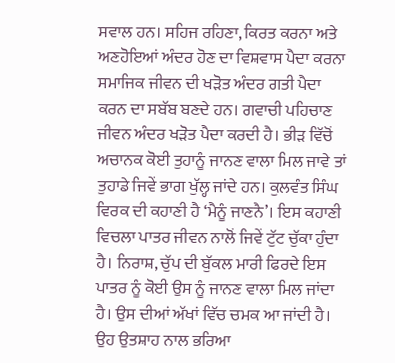ਸਵਾਲ ਹਨ। ਸਹਿਜ ਰਹਿਣਾ, ਕਿਰਤ ਕਰਨਾ ਅਤੇ ਅਣਹੋਇਆਂ ਅੰਦਰ ਹੋਣ ਦਾ ਵਿਸ਼ਵਾਸ ਪੈਦਾ ਕਰਨਾ ਸਮਾਜਿਕ ਜੀਵਨ ਦੀ ਖੜੋਤ ਅੰਦਰ ਗਤੀ ਪੈਦਾ ਕਰਨ ਦਾ ਸਬੱਬ ਬਣਦੇ ਹਨ। ਗਵਾਚੀ ਪਹਿਚਾਣ ਜੀਵਨ ਅੰਦਰ ਖੜੋਤ ਪੈਦਾ ਕਰਦੀ ਹੈ। ਭੀੜ ਵਿੱਚੋਂ ਅਚਾਨਕ ਕੋਈ ਤੁਹਾਨੂੰ ਜਾਨਣ ਵਾਲਾ ਮਿਲ ਜਾਵੇ ਤਾਂ ਤੁਹਾਡੇ ਜਿਵੇਂ ਭਾਗ ਖੁੱਲ੍ਹ ਜਾਂਦੇ ਹਨ। ਕੁਲਵੰਤ ਸਿੰਘ ਵਿਰਕ ਦੀ ਕਹਾਣੀ ਹੈ ‘ਮੈਨੂੰ ਜਾਣਨੈ’। ਇਸ ਕਹਾਣੀ ਵਿਚਲਾ ਪਾਤਰ ਜੀਵਨ ਨਾਲੋਂ ਜਿਵੇਂ ਟੁੱਟ ਚੁੱਕਾ ਹੁੰਦਾ ਹੈ। ਨਿਰਾਸ਼, ਚੁੱਪ ਦੀ ਬੁੱਕਲ ਮਾਰੀ ਫਿਰਦੇ ਇਸ ਪਾਤਰ ਨੂੰ ਕੋਈ ਉਸ ਨੂੰ ਜਾਨਣ ਵਾਲਾ ਮਿਲ ਜਾਂਦਾ ਹੈ। ਉਸ ਦੀਆਂ ਅੱਖਾਂ ਵਿੱਚ ਚਮਕ ਆ ਜਾਂਦੀ ਹੈ। ਉਹ ਉਤਸ਼ਾਹ ਨਾਲ ਭਰਿਆ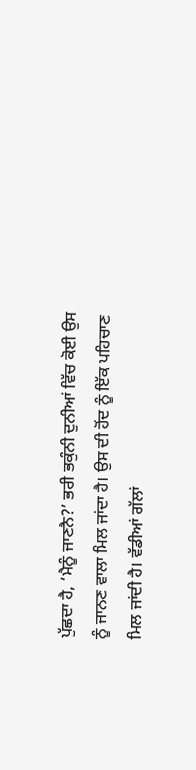ਪੁੱਛਦਾ ਹੈ, ‘ਮੈਨੂੰ ਜਾਣਨੈ?’ ਭਰੀ ਭਕੁੰਨੀ ਦੁਨੀਆਂ ਵਿੱਚ ਕੋਈ ਉਸ ਨੂੰ ਜਾਨਣ ਵਾਲਾ ਮਿਲ ਜਾਂਦਾ ਹੈ। ਉਸ ਦੀ ਹੋਂਦ ਨੂੰ ਇੱਕ ਪਹਿਚਾਣ ਮਿਲ ਜਾਂਦੀ ਹੈ। ਵੱਡੀਆਂ ਗੱਲਾਂ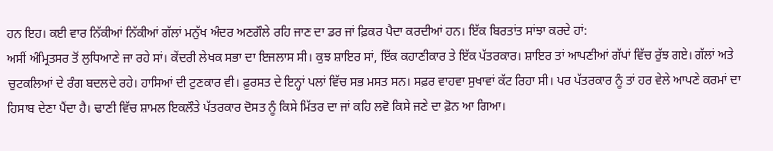ਹਨ ਇਹ। ਕਈ ਵਾਰ ਨਿੱਕੀਆਂ ਨਿੱਕੀਆਂ ਗੱਲਾਂ ਮਨੁੱਖ ਅੰਦਰ ਅਣਗੌਲੇ ਰਹਿ ਜਾਣ ਦਾ ਡਰ ਜਾਂ ਫ਼ਿਕਰ ਪੈਦਾ ਕਰਦੀਆਂ ਹਨ। ਇੱਕ ਬਿਰਤਾਂਤ ਸਾਂਝਾ ਕਰਦੇ ਹਾਂ:
ਅਸੀਂ ਅੰਮ੍ਰਿਤਸਰ ਤੋਂ ਲੁਧਿਆਣੇ ਜਾ ਰਹੇ ਸਾਂ। ਕੇਂਦਰੀ ਲੇਖਕ ਸਭਾ ਦਾ ਇਜਲਾਸ ਸੀ। ਕੁਝ ਸ਼ਾਇਰ ਸਾਂ, ਇੱਕ ਕਹਾਣੀਕਾਰ ਤੇ ਇੱਕ ਪੱਤਰਕਾਰ। ਸ਼ਾਇਰ ਤਾਂ ਆਪਣੀਆਂ ਗੱਪਾਂ ਵਿੱਚ ਰੁੱਝ ਗਏ। ਗੱਲਾਂ ਅਤੇ ਚੁਟਕਲਿਆਂ ਦੇ ਰੰਗ ਬਦਲਦੇ ਰਹੇ। ਹਾਸਿਆਂ ਦੀ ਟੁਣਕਾਰ ਵੀ। ਫ਼ੁਰਸਤ ਦੇ ਇਨ੍ਹਾਂ ਪਲਾਂ ਵਿੱਚ ਸਭ ਮਸਤ ਸਨ। ਸਫ਼ਰ ਵਾਹਵਾ ਸੁਖਾਵਾਂ ਕੱਟ ਰਿਹਾ ਸੀ। ਪਰ ਪੱਤਰਕਾਰ ਨੂੰ ਤਾਂ ਹਰ ਵੇਲੇ ਆਪਣੇ ਕਰਮਾਂ ਦਾ ਹਿਸਾਬ ਦੇਣਾ ਪੈਂਦਾ ਹੈ। ਢਾਣੀ ਵਿੱਚ ਸ਼ਾਮਲ ਇਕਲੌਤੇ ਪੱਤਰਕਾਰ ਦੋਸਤ ਨੂੰ ਕਿਸੇ ਮਿੱਤਰ ਦਾ ਜਾਂ ਕਹਿ ਲਵੋ ਕਿਸੇ ਜਣੇ ਦਾ ਫ਼ੋਨ ਆ ਗਿਆ।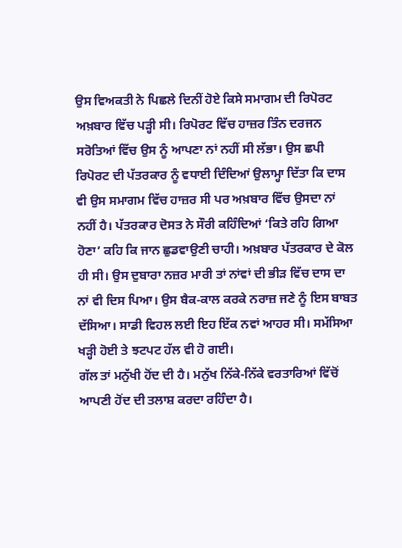ਉਸ ਵਿਅਕਤੀ ਨੇ ਪਿਛਲੇ ਦਿਨੀਂ ਹੋਏ ਕਿਸੇ ਸਮਾਗਮ ਦੀ ਰਿਪੋਰਟ ਅਖ਼ਬਾਰ ਵਿੱਚ ਪੜ੍ਹੀ ਸੀ। ਰਿਪੋਰਟ ਵਿੱਚ ਹਾਜ਼ਰ ਤਿੰਨ ਦਰਜਨ ਸਰੋਤਿਆਂ ਵਿੱਚ ਉਸ ਨੂੰ ਆਪਣਾ ਨਾਂ ਨਹੀਂ ਸੀ ਲੱਭਾ। ਉਸ ਛਪੀ ਰਿਪੋਰਟ ਦੀ ਪੱਤਰਕਾਰ ਨੂੰ ਵਧਾਈ ਦਿੰਦਿਆਂ ਉਲਾਮ੍ਹਾ ਦਿੱਤਾ ਕਿ ਦਾਸ ਵੀ ਉਸ ਸਮਾਗਮ ਵਿੱਚ ਹਾਜ਼ਰ ਸੀ ਪਰ ਅਖ਼ਬਾਰ ਵਿੱਚ ਉਸਦਾ ਨਾਂ ਨਹੀਂ ਹੈ। ਪੱਤਰਕਾਰ ਦੋਸਤ ਨੇ ਸੌਰੀ ਕਹਿੰਦਿਆਂ ‘ਕਿਤੇ ਰਹਿ ਗਿਆ ਹੋਣਾ’ ਕਹਿ ਕਿ ਜਾਨ ਛੁਡਵਾਉਣੀ ਚਾਹੀ। ਅਖ਼ਬਾਰ ਪੱਤਰਕਾਰ ਦੇ ਕੋਲ ਹੀ ਸੀ। ਉਸ ਦੁਬਾਰਾ ਨਜ਼ਰ ਮਾਰੀ ਤਾਂ ਨਾਂਵਾਂ ਦੀ ਭੀੜ ਵਿੱਚ ਦਾਸ ਦਾ ਨਾਂ ਵੀ ਦਿਸ ਪਿਆ। ਉਸ ਬੈਕ-ਕਾਲ ਕਰਕੇ ਨਰਾਜ਼ ਜਣੇ ਨੂੰ ਇਸ ਬਾਬਤ ਦੱਸਿਆ। ਸਾਡੀ ਵਿਹਲ ਲਈ ਇਹ ਇੱਕ ਨਵਾਂ ਆਹਰ ਸੀ। ਸਮੱਸਿਆ ਖੜ੍ਹੀ ਹੋਈ ਤੇ ਝਟਪਟ ਹੱਲ ਵੀ ਹੋ ਗਈ।
ਗੱਲ ਤਾਂ ਮਨੁੱਖੀ ਹੋਂਦ ਦੀ ਹੈ। ਮਨੁੱਖ ਨਿੱਕੇ-ਨਿੱਕੇ ਵਰਤਾਰਿਆਂ ਵਿੱਚੋਂ ਆਪਣੀ ਹੋਂਦ ਦੀ ਤਲਾਸ਼ ਕਰਦਾ ਰਹਿੰਦਾ ਹੈ।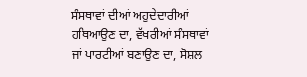ਸੰਸਥਾਵਾਂ ਦੀਆਂ ਅਹੁਦੇਦਾਰੀਆਂ ਹਥਿਆਉਣ ਦਾ, ਵੱਖਰੀਆਂ ਸੰਸਥਾਵਾਂ ਜਾਂ ਪਾਰਟੀਆਂ ਬਣਾਉਣ ਦਾ, ਸੋਸ਼ਲ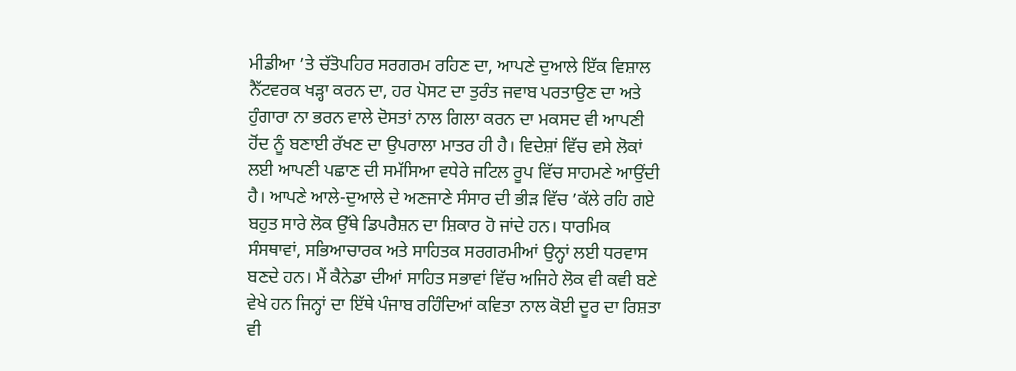ਮੀਡੀਆ ’ਤੇ ਚੱਤੋਪਹਿਰ ਸਰਗਰਮ ਰਹਿਣ ਦਾ, ਆਪਣੇ ਦੁਆਲੇ ਇੱਕ ਵਿਸ਼ਾਲ ਨੈੱਟਵਰਕ ਖੜ੍ਹਾ ਕਰਨ ਦਾ, ਹਰ ਪੋਸਟ ਦਾ ਤੁਰੰਤ ਜਵਾਬ ਪਰਤਾਉਣ ਦਾ ਅਤੇ ਹੁੰਗਾਰਾ ਨਾ ਭਰਨ ਵਾਲੇ ਦੋਸਤਾਂ ਨਾਲ ਗਿਲਾ ਕਰਨ ਦਾ ਮਕਸਦ ਵੀ ਆਪਣੀ ਹੋਂਦ ਨੂੰ ਬਣਾਈ ਰੱਖਣ ਦਾ ਉਪਰਾਲਾ ਮਾਤਰ ਹੀ ਹੈ। ਵਿਦੇਸ਼ਾਂ ਵਿੱਚ ਵਸੇ ਲੋਕਾਂ ਲਈ ਆਪਣੀ ਪਛਾਣ ਦੀ ਸਮੱਸਿਆ ਵਧੇਰੇ ਜਟਿਲ ਰੂਪ ਵਿੱਚ ਸਾਹਮਣੇ ਆਉਂਦੀ ਹੈ। ਆਪਣੇ ਆਲੇ-ਦੁਆਲੇ ਦੇ ਅਣਜਾਣੇ ਸੰਸਾਰ ਦੀ ਭੀੜ ਵਿੱਚ ’ਕੱਲੇ ਰਹਿ ਗਏ ਬਹੁਤ ਸਾਰੇ ਲੋਕ ਉੱਥੇ ਡਿਪਰੈਸ਼ਨ ਦਾ ਸ਼ਿਕਾਰ ਹੋ ਜਾਂਦੇ ਹਨ। ਧਾਰਮਿਕ ਸੰਸਥਾਵਾਂ, ਸਭਿਆਚਾਰਕ ਅਤੇ ਸਾਹਿਤਕ ਸਰਗਰਮੀਆਂ ਉਨ੍ਹਾਂ ਲਈ ਧਰਵਾਸ ਬਣਦੇ ਹਨ। ਮੈਂ ਕੈਨੇਡਾ ਦੀਆਂ ਸਾਹਿਤ ਸਭਾਵਾਂ ਵਿੱਚ ਅਜਿਹੇ ਲੋਕ ਵੀ ਕਵੀ ਬਣੇ ਵੇਖੇ ਹਨ ਜਿਨ੍ਹਾਂ ਦਾ ਇੱਥੇ ਪੰਜਾਬ ਰਹਿੰਦਿਆਂ ਕਵਿਤਾ ਨਾਲ ਕੋਈ ਦੂਰ ਦਾ ਰਿਸ਼ਤਾ ਵੀ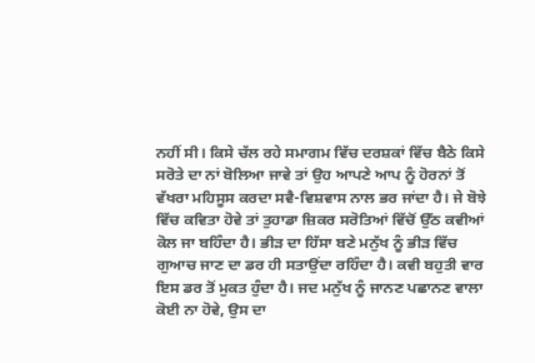ਨਹੀਂ ਸੀ। ਕਿਸੇ ਚੱਲ ਰਹੇ ਸਮਾਗਮ ਵਿੱਚ ਦਰਸ਼ਕਾਂ ਵਿੱਚ ਬੈਠੇ ਕਿਸੇ ਸਰੋਤੇ ਦਾ ਨਾਂ ਬੋਲਿਆ ਜਾਵੇ ਤਾਂ ਉਹ ਆਪਣੇ ਆਪ ਨੂੰ ਹੋਰਨਾਂ ਤੋਂ ਵੱਖਰਾ ਮਹਿਸੂਸ ਕਰਦਾ ਸਵੈ-ਵਿਸ਼ਵਾਸ ਨਾਲ ਭਰ ਜਾਂਦਾ ਹੈ। ਜੇ ਬੋਝੇ ਵਿੱਚ ਕਵਿਤਾ ਹੋਵੇ ਤਾਂ ਤੁਹਾਡਾ ਜ਼ਿਕਰ ਸਰੋਤਿਆਂ ਵਿੱਚੋਂ ਉੱਠ ਕਵੀਆਂ ਕੋਲ ਜਾ ਬਹਿੰਦਾ ਹੈ। ਭੀੜ ਦਾ ਹਿੱਸਾ ਬਣੇ ਮਨੁੱਖ ਨੂੰ ਭੀੜ ਵਿੱਚ ਗੁਆਚ ਜਾਣ ਦਾ ਡਰ ਹੀ ਸਤਾਉਂਦਾ ਰਹਿੰਦਾ ਹੈ। ਕਵੀ ਬਹੁਤੀ ਵਾਰ ਇਸ ਡਰ ਤੋਂ ਮੁਕਤ ਹੁੰਦਾ ਹੈ। ਜਦ ਮਨੁੱਖ ਨੂੰ ਜਾਨਣ ਪਛਾਨਣ ਵਾਲਾ ਕੋਈ ਨਾ ਹੋਵੇ, ਉਸ ਦਾ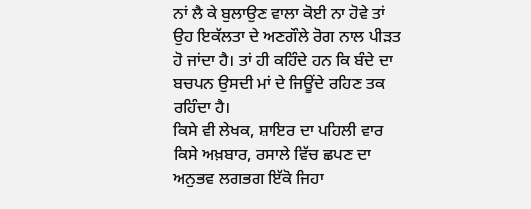ਨਾਂ ਲੈ ਕੇ ਬੁਲਾਉਣ ਵਾਲਾ ਕੋਈ ਨਾ ਹੋਵੇ ਤਾਂ ਉਹ ਇਕੱਲਤਾ ਦੇ ਅਣਗੌਲੇ ਰੋਗ ਨਾਲ ਪੀੜਤ ਹੋ ਜਾਂਦਾ ਹੈ। ਤਾਂ ਹੀ ਕਹਿੰਦੇ ਹਨ ਕਿ ਬੰਦੇ ਦਾ ਬਚਪਨ ਉਸਦੀ ਮਾਂ ਦੇ ਜਿਊਂਦੇ ਰਹਿਣ ਤਕ ਰਹਿੰਦਾ ਹੈ।
ਕਿਸੇ ਵੀ ਲੇਖਕ, ਸ਼ਾਇਰ ਦਾ ਪਹਿਲੀ ਵਾਰ ਕਿਸੇ ਅਖ਼ਬਾਰ, ਰਸਾਲੇ ਵਿੱਚ ਛਪਣ ਦਾ ਅਨੁਭਵ ਲਗਭਗ ਇੱਕੋ ਜਿਹਾ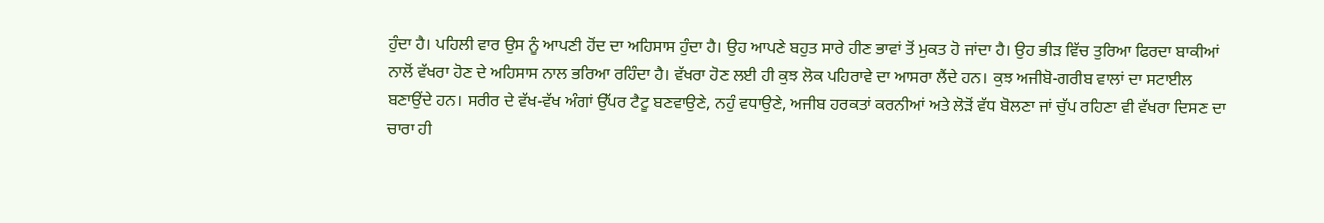ਹੁੰਦਾ ਹੈ। ਪਹਿਲੀ ਵਾਰ ਉਸ ਨੂੰ ਆਪਣੀ ਹੋਂਦ ਦਾ ਅਹਿਸਾਸ ਹੁੰਦਾ ਹੈ। ਉਹ ਆਪਣੇ ਬਹੁਤ ਸਾਰੇ ਹੀਣ ਭਾਵਾਂ ਤੋਂ ਮੁਕਤ ਹੋ ਜਾਂਦਾ ਹੈ। ਉਹ ਭੀੜ ਵਿੱਚ ਤੁਰਿਆ ਫਿਰਦਾ ਬਾਕੀਆਂ ਨਾਲੋਂ ਵੱਖਰਾ ਹੋਣ ਦੇ ਅਹਿਸਾਸ ਨਾਲ ਭਰਿਆ ਰਹਿੰਦਾ ਹੈ। ਵੱਖਰਾ ਹੋਣ ਲਈ ਹੀ ਕੁਝ ਲੋਕ ਪਹਿਰਾਵੇ ਦਾ ਆਸਰਾ ਲੈਂਦੇ ਹਨ। ਕੁਝ ਅਜੀਬੋ-ਗਰੀਬ ਵਾਲਾਂ ਦਾ ਸਟਾਈਲ ਬਣਾਉਂਦੇ ਹਨ। ਸਰੀਰ ਦੇ ਵੱਖ-ਵੱਖ ਅੰਗਾਂ ਉੱਪਰ ਟੈਟੂ ਬਣਵਾਉਣੇ, ਨਹੁੰ ਵਧਾਉਣੇ, ਅਜੀਬ ਹਰਕਤਾਂ ਕਰਨੀਆਂ ਅਤੇ ਲੋੜੋਂ ਵੱਧ ਬੋਲਣਾ ਜਾਂ ਚੁੱਪ ਰਹਿਣਾ ਵੀ ਵੱਖਰਾ ਦਿਸਣ ਦਾ ਚਾਰਾ ਹੀ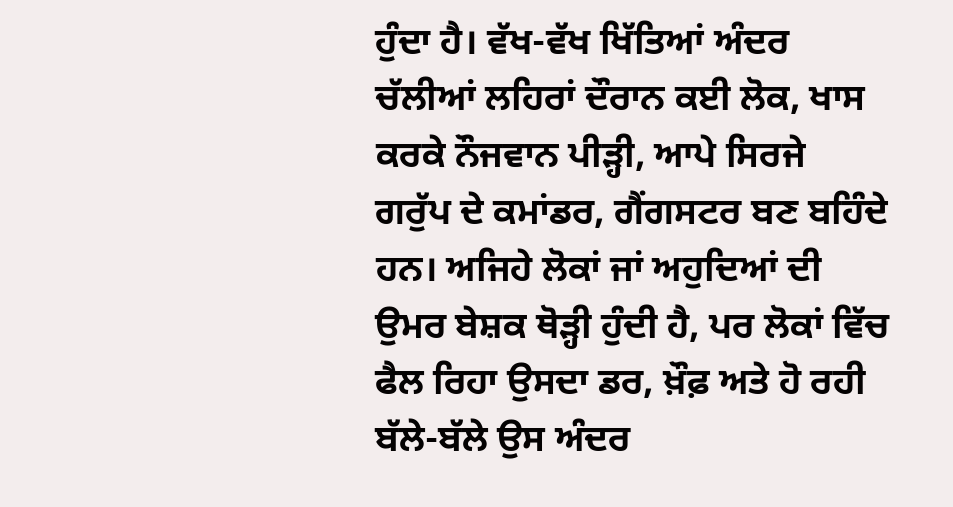ਹੁੰਦਾ ਹੈ। ਵੱਖ-ਵੱਖ ਖਿੱਤਿਆਂ ਅੰਦਰ ਚੱਲੀਆਂ ਲਹਿਰਾਂ ਦੌਰਾਨ ਕਈ ਲੋਕ, ਖਾਸ ਕਰਕੇ ਨੌਜਵਾਨ ਪੀੜ੍ਹੀ, ਆਪੇ ਸਿਰਜੇ ਗਰੁੱਪ ਦੇ ਕਮਾਂਡਰ, ਗੈਂਗਸਟਰ ਬਣ ਬਹਿੰਦੇ ਹਨ। ਅਜਿਹੇ ਲੋਕਾਂ ਜਾਂ ਅਹੁਦਿਆਂ ਦੀ ਉਮਰ ਬੇਸ਼ਕ ਥੋੜ੍ਹੀ ਹੁੰਦੀ ਹੈ, ਪਰ ਲੋਕਾਂ ਵਿੱਚ ਫੈਲ ਰਿਹਾ ਉਸਦਾ ਡਰ, ਖ਼ੌਫ਼ ਅਤੇ ਹੋ ਰਹੀ ਬੱਲੇ-ਬੱਲੇ ਉਸ ਅੰਦਰ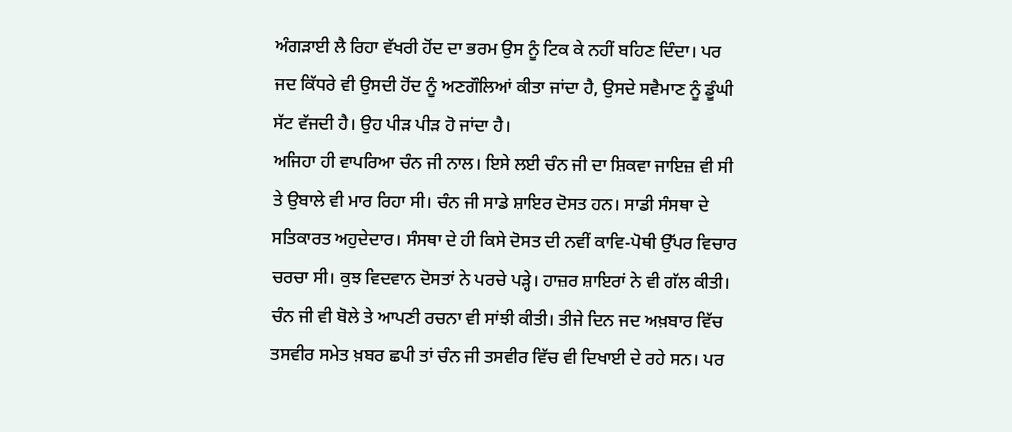ਅੰਗੜਾਈ ਲੈ ਰਿਹਾ ਵੱਖਰੀ ਹੋਂਦ ਦਾ ਭਰਮ ਉਸ ਨੂੰ ਟਿਕ ਕੇ ਨਹੀਂ ਬਹਿਣ ਦਿੰਦਾ। ਪਰ ਜਦ ਕਿੱਧਰੇ ਵੀ ਉਸਦੀ ਹੋਂਦ ਨੂੰ ਅਣਗੌਲਿਆਂ ਕੀਤਾ ਜਾਂਦਾ ਹੈ, ਉਸਦੇ ਸਵੈਮਾਣ ਨੂੰ ਡੂੰਘੀ ਸੱਟ ਵੱਜਦੀ ਹੈ। ਉਹ ਪੀੜ ਪੀੜ ਹੋ ਜਾਂਦਾ ਹੈ।
ਅਜਿਹਾ ਹੀ ਵਾਪਰਿਆ ਚੰਨ ਜੀ ਨਾਲ। ਇਸੇ ਲਈ ਚੰਨ ਜੀ ਦਾ ਸ਼ਿਕਵਾ ਜਾਇਜ਼ ਵੀ ਸੀ ਤੇ ਉਬਾਲੇ ਵੀ ਮਾਰ ਰਿਹਾ ਸੀ। ਚੰਨ ਜੀ ਸਾਡੇ ਸ਼ਾਇਰ ਦੋਸਤ ਹਨ। ਸਾਡੀ ਸੰਸਥਾ ਦੇ ਸਤਿਕਾਰਤ ਅਹੁਦੇਦਾਰ। ਸੰਸਥਾ ਦੇ ਹੀ ਕਿਸੇ ਦੋਸਤ ਦੀ ਨਵੀਂ ਕਾਵਿ-ਪੋਥੀ ਉੱਪਰ ਵਿਚਾਰ ਚਰਚਾ ਸੀ। ਕੁਝ ਵਿਦਵਾਨ ਦੋਸਤਾਂ ਨੇ ਪਰਚੇ ਪੜ੍ਹੇ। ਹਾਜ਼ਰ ਸ਼ਾਇਰਾਂ ਨੇ ਵੀ ਗੱਲ ਕੀਤੀ। ਚੰਨ ਜੀ ਵੀ ਬੋਲੇ ਤੇ ਆਪਣੀ ਰਚਨਾ ਵੀ ਸਾਂਝੀ ਕੀਤੀ। ਤੀਜੇ ਦਿਨ ਜਦ ਅਖ਼ਬਾਰ ਵਿੱਚ ਤਸਵੀਰ ਸਮੇਤ ਖ਼ਬਰ ਛਪੀ ਤਾਂ ਚੰਨ ਜੀ ਤਸਵੀਰ ਵਿੱਚ ਵੀ ਦਿਖਾਈ ਦੇ ਰਹੇ ਸਨ। ਪਰ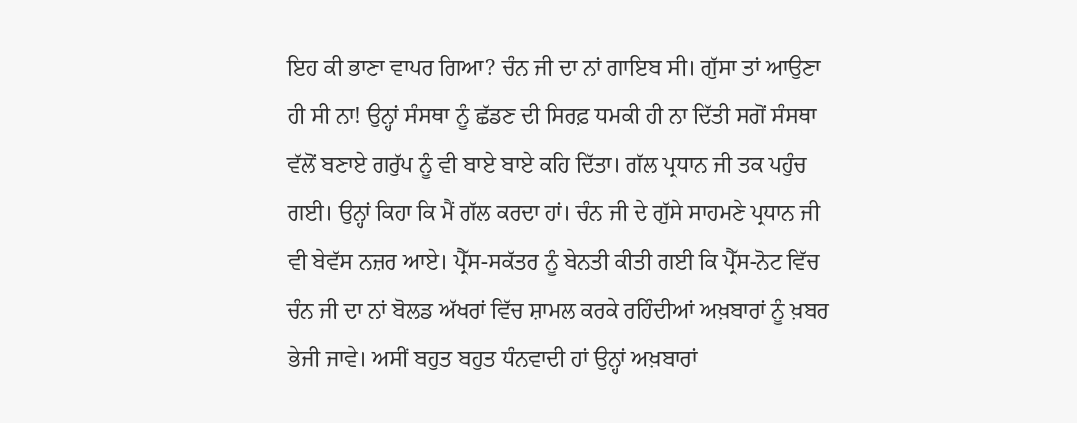ਇਹ ਕੀ ਭਾਣਾ ਵਾਪਰ ਗਿਆ? ਚੰਨ ਜੀ ਦਾ ਨਾਂ ਗਾਇਬ ਸੀ। ਗੁੱਸਾ ਤਾਂ ਆਉਣਾ ਹੀ ਸੀ ਨਾ! ਉਨ੍ਹਾਂ ਸੰਸਥਾ ਨੂੰ ਛੱਡਣ ਦੀ ਸਿਰਫ਼ ਧਮਕੀ ਹੀ ਨਾ ਦਿੱਤੀ ਸਗੋਂ ਸੰਸਥਾ ਵੱਲੋਂ ਬਣਾਏ ਗਰੁੱਪ ਨੂੰ ਵੀ ਬਾਏ ਬਾਏ ਕਹਿ ਦਿੱਤਾ। ਗੱਲ ਪ੍ਰਧਾਨ ਜੀ ਤਕ ਪਹੁੰਚ ਗਈ। ਉਨ੍ਹਾਂ ਕਿਹਾ ਕਿ ਮੈਂ ਗੱਲ ਕਰਦਾ ਹਾਂ। ਚੰਨ ਜੀ ਦੇ ਗੁੱਸੇ ਸਾਹਮਣੇ ਪ੍ਰਧਾਨ ਜੀ ਵੀ ਬੇਵੱਸ ਨਜ਼ਰ ਆਏ। ਪ੍ਰੈੱਸ-ਸਕੱਤਰ ਨੂੰ ਬੇਨਤੀ ਕੀਤੀ ਗਈ ਕਿ ਪ੍ਰੈੱਸ-ਨੋਟ ਵਿੱਚ ਚੰਨ ਜੀ ਦਾ ਨਾਂ ਬੋਲਡ ਅੱਖਰਾਂ ਵਿੱਚ ਸ਼ਾਮਲ ਕਰਕੇ ਰਹਿੰਦੀਆਂ ਅਖ਼ਬਾਰਾਂ ਨੂੰ ਖ਼ਬਰ ਭੇਜੀ ਜਾਵੇ। ਅਸੀਂ ਬਹੁਤ ਬਹੁਤ ਧੰਨਵਾਦੀ ਹਾਂ ਉਨ੍ਹਾਂ ਅਖ਼ਬਾਰਾਂ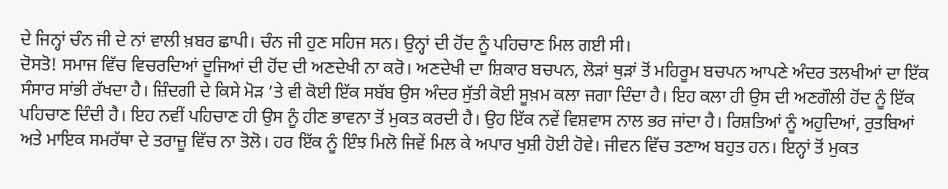ਦੇ ਜਿਨ੍ਹਾਂ ਚੰਨ ਜੀ ਦੇ ਨਾਂ ਵਾਲੀ ਖ਼ਬਰ ਛਾਪੀ। ਚੰਨ ਜੀ ਹੁਣ ਸਹਿਜ ਸਨ। ਉਨ੍ਹਾਂ ਦੀ ਹੋਂਦ ਨੂੰ ਪਹਿਚਾਣ ਮਿਲ ਗਈ ਸੀ।
ਦੋਸਤੋ! ਸਮਾਜ ਵਿੱਚ ਵਿਚਰਦਿਆਂ ਦੂਜਿਆਂ ਦੀ ਹੋਂਦ ਦੀ ਅਣਦੇਖੀ ਨਾ ਕਰੋ। ਅਣਦੇਖੀ ਦਾ ਸ਼ਿਕਾਰ ਬਚਪਨ, ਲੋੜਾਂ ਥੁੜਾਂ ਤੋਂ ਮਹਿਰੂਮ ਬਚਪਨ ਆਪਣੇ ਅੰਦਰ ਤਲਖੀਆਂ ਦਾ ਇੱਕ ਸੰਸਾਰ ਸਾਂਭੀ ਰੱਖਦਾ ਹੈ। ਜ਼ਿੰਦਗੀ ਦੇ ਕਿਸੇ ਮੋੜ ’ਤੇ ਵੀ ਕੋਈ ਇੱਕ ਸਬੱਬ ਉਸ ਅੰਦਰ ਸੁੱਤੀ ਕੋਈ ਸੂਖ਼ਮ ਕਲਾ ਜਗਾ ਦਿੰਦਾ ਹੈ। ਇਹ ਕਲਾ ਹੀ ਉਸ ਦੀ ਅਣਗੌਲੀ ਹੋਂਦ ਨੂੰ ਇੱਕ ਪਹਿਚਾਣ ਦਿੰਦੀ ਹੈ। ਇਹ ਨਵੀਂ ਪਹਿਚਾਣ ਹੀ ਉਸ ਨੂੰ ਹੀਣ ਭਾਵਨਾ ਤੋਂ ਮੁਕਤ ਕਰਦੀ ਹੈ। ਉਹ ਇੱਕ ਨਵੇਂ ਵਿਸ਼ਵਾਸ ਨਾਲ ਭਰ ਜਾਂਦਾ ਹੈ। ਰਿਸ਼ਤਿਆਂ ਨੂੰ ਅਹੁਦਿਆਂ, ਰੁਤਬਿਆਂ ਅਤੇ ਮਾਇਕ ਸਮਰੱਥਾ ਦੇ ਤਰਾਜ਼ੂ ਵਿੱਚ ਨਾ ਤੋਲੋ। ਹਰ ਇੱਕ ਨੂੰ ਇੰਝ ਮਿਲੋ ਜਿਵੇਂ ਮਿਲ ਕੇ ਅਪਾਰ ਖੁਸ਼ੀ ਹੋਈ ਹੋਵੇ। ਜੀਵਨ ਵਿੱਚ ਤਣਾਅ ਬਹੁਤ ਹਨ। ਇਨ੍ਹਾਂ ਤੋਂ ਮੁਕਤ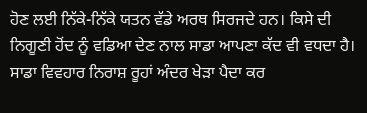ਹੋਣ ਲਈ ਨਿੱਕੇ-ਨਿੱਕੇ ਯਤਨ ਵੱਡੇ ਅਰਥ ਸਿਰਜਦੇ ਹਨ। ਕਿਸੇ ਦੀ ਨਿਗੂਣੀ ਹੋਂਦ ਨੂੰ ਵਡਿਆ ਦੇਣ ਨਾਲ ਸਾਡਾ ਆਪਣਾ ਕੱਦ ਵੀ ਵਧਦਾ ਹੈ। ਸਾਡਾ ਵਿਵਹਾਰ ਨਿਰਾਸ਼ ਰੂਹਾਂ ਅੰਦਰ ਖੇੜਾ ਪੈਦਾ ਕਰ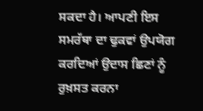ਸਕਦਾ ਹੈ। ਆਪਣੀ ਇਸ ਸਮਰੱਥਾ ਦਾ ਢੁਕਵਾਂ ਉਪਯੋਗ ਕਰਦਿਆਂ ਉਦਾਸ ਛਿਣਾਂ ਨੂੰ ਰੁਖ਼ਸਤ ਕਰਨਾ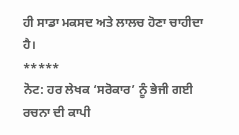ਹੀ ਸਾਡਾ ਮਕਸਦ ਅਤੇ ਲਾਲਚ ਹੋਣਾ ਚਾਹੀਦਾ ਹੈ।
*****
ਨੋਟ: ਹਰ ਲੇਖਕ ‘ਸਰੋਕਾਰ’ ਨੂੰ ਭੇਜੀ ਗਈ ਰਚਨਾ ਦੀ ਕਾਪੀ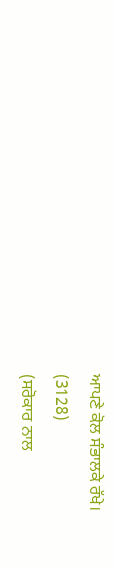ਆਪਣੇ ਕੋਲ ਸੰਭਾਲਕੇ ਰੱਖੇ।
(3128)
(ਸਰੋਕਾਰ ਨਾਲ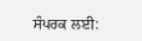ਸੰਪਰਕ ਲਈ: